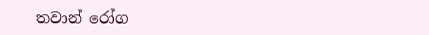තවාන් රෝග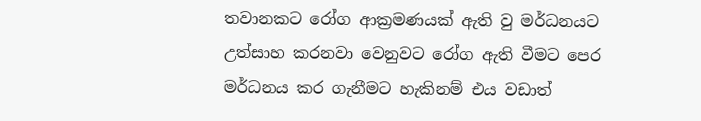තවානකට රෝග ආක්‍රමණයක් ඇති වු මර්ධනයට උත්සාහ කරනවා වෙනුවට රෝග ඇති වීමට පෙර මර්ධනය කර ගැනීමට හැකිනම් එය වඩාත්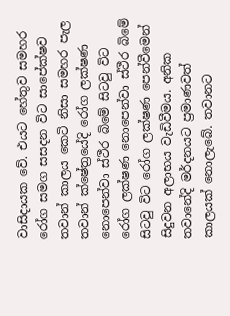වාසිදායක වේ. එයට හේතුව සමහර රෝග සමග සසදන විට සාපේක්ෂව තවාන් කාලය කෙටි නිසා සමහර පැල තවාන් ක්ෂේත්‍රයේදි රෝග ලක්ෂණ නොපෙන්වා ස්ථීර බිමේ සිටවු විට රෝග ලක්ෂණ නොපෙන්වා ස්ථීර බිමේ සිටවු විට රෝග ලක්ෂණ පෙන්වීමෙන් සිදුවන අලාභය වැඩිවීමය. අනික තවානේදි මර්දනයට ප්‍රමාණවත් කාලයක් නොලැබේ. තවානට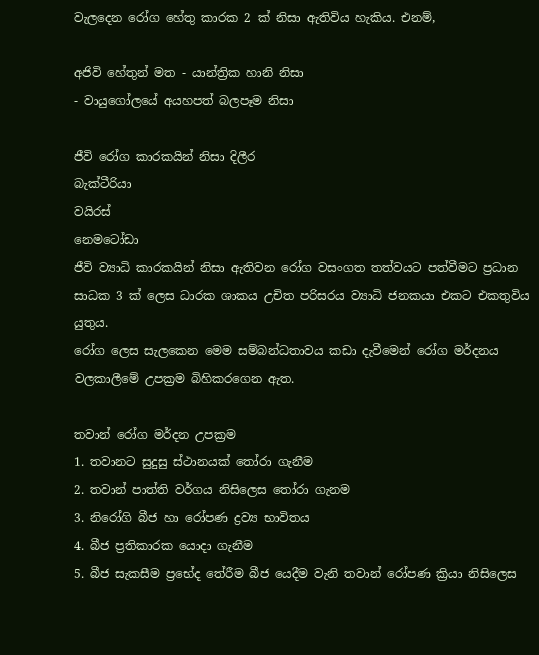වැලදෙන රෝග හේතු කාරක 2 ක් නිසා ඇතිවිය හැකිය. එනම්,

අජිවි හේතුන් මත - යාන්ත්‍රික හානි නිසා
- වායුගෝලයේ අයහපත් බලපෑම නිසා

ජීවි රෝග කාරකයින් නිසා දිලීර
බැක්ටීරියා
වයිරස්
නෙමටෝඩා
ජීවි ව්‍යාධි කාරකයින් නිසා ඇතිවන රෝග වසංගත තත්වයට පත්වීමට ප්‍රධාන සාධක 3 ක් ලෙස ධාරක ශාකය උචිත පරිසරය ව්‍යාධි ජනකයා එකට එකතුවිය යුතුය.
රෝග ලෙස සැලකෙන මෙම සම්බන්ධතාවය කඩා දැවීමෙන් රෝග මර්දනය වලකාලීමේ උපක්‍රම බිහිකරගෙන ඇත.

තවාන් රෝග මර්දන උපක්‍රම
1. තවානට සුදුසු ස්ථානයක් තෝරා ගැනීම
2. තවාන් පාත්ති වර්ගය නිසිලෙස තෝරා ගැනම
3. නිරෝගි බීජ හා රෝපණ ද්‍රව්‍ය භාවිතය
4. බීජ ප්‍රතිකාරක යොදා ගැනීම
5. බීජ සැකසීම ප්‍රභේද තේරීම බීජ යෙදීම වැනි තවාන් රෝපණ ක්‍රියා නිසිලෙස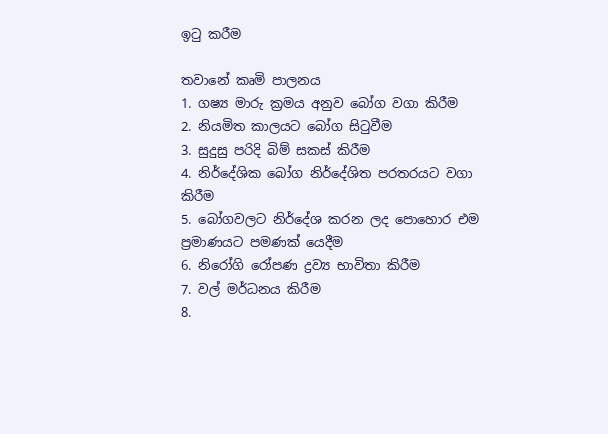ඉටු කරීම

තවානේ කෘමි පාලනය
1. ගෂ්‍ය මාරු ක්‍රමය අනුව බෝග වගා කිරීම
2. නියමිත කාලයට බෝග සිටුවීම
3. සුදුසු පරිදි බිම් සකස් කිරීම
4. නිර්දේශික බෝග නිර්දේශිත පරතරයට වගා කිරීම
5. බෝගවලට නිර්දේශ කරන ලද පොහොර එම ප්‍රමාණයට පමණක් යෙදීම
6. නිරෝගි රෝපණ ද්‍රව්‍ය භාවිතා කිරීම
7. වල් මර්ධනය කිරීම
8.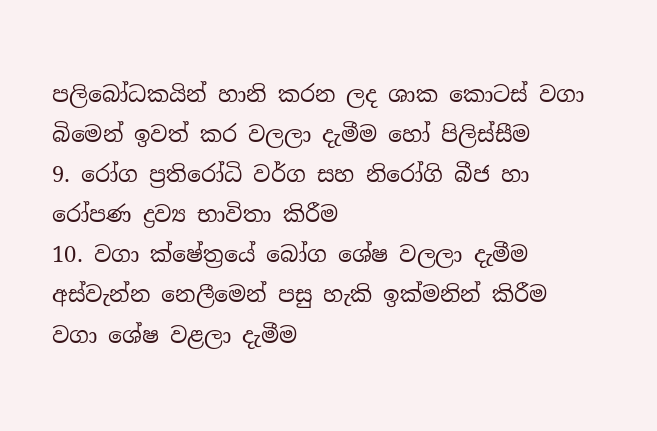පලිබෝධකයින් හානි කරන ලද ශාක කොටස් වගා බිමෙන් ඉවත් කර වලලා දැමීම හෝ පිලිස්සීම
9. රෝග ප්‍රතිරෝධි වර්ග සහ නිරෝගි බීජ හා රෝපණ ද්‍රව්‍ය භාවිතා කිරීම
10. වගා ක්ෂේත්‍රයේ බෝග ශේෂ වලලා දැමීම අස්වැන්න නෙලීමෙන් පසු හැකි ඉක්මනින් කිරීම වගා ශේෂ වළලා දැමීම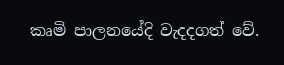කෘමි පාලනයේදි වැදදගත් වේ.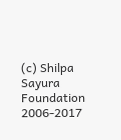(c) Shilpa Sayura Foundation 2006-2017